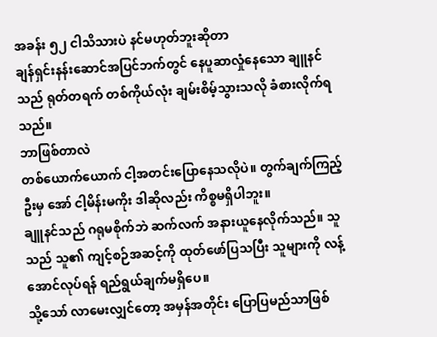အခန်း ၅၂ ငါသိသားပဲ နင်မဟုတ်ဘူးဆိုတာ
ချန်ရှင်းနန်းဆောင်အပြင်ဘက်တွင် နေပူဆာလှုံနေသော ချူနင်သည် ရုတ်တရက် တစ်ကိုယ်လုံး ချမ်းစိမ့်သွားသလို ခံစားလိုက်ရသည်။
ဘာဖြစ်တာလဲ
တစ်ယောက်ယောက် ငါ့အတင်းပြောနေသလိုပဲ။ တွက်ချက်ကြည့်ဦးမှ အော် ငါ့မိန်းမကိုး ဒါဆိုလည်း ကိစ္စမရှိပါဘူး။
ချူနင်သည် ဂရုမစိုက်ဘဲ ဆက်လက် အနားယူနေလိုက်သည်။ သူသည် သူ၏ ကျင့်စဉ်အဆင့်ကို ထုတ်ဖော်ပြသပြီး သူများကို လန့်အောင်လုပ်ရန် ရည်ရွယ်ချက်မရှိပေ။
သို့သော် လာမေးလျှင်တော့ အမှန်အတိုင်း ပြောပြမည်သာဖြစ်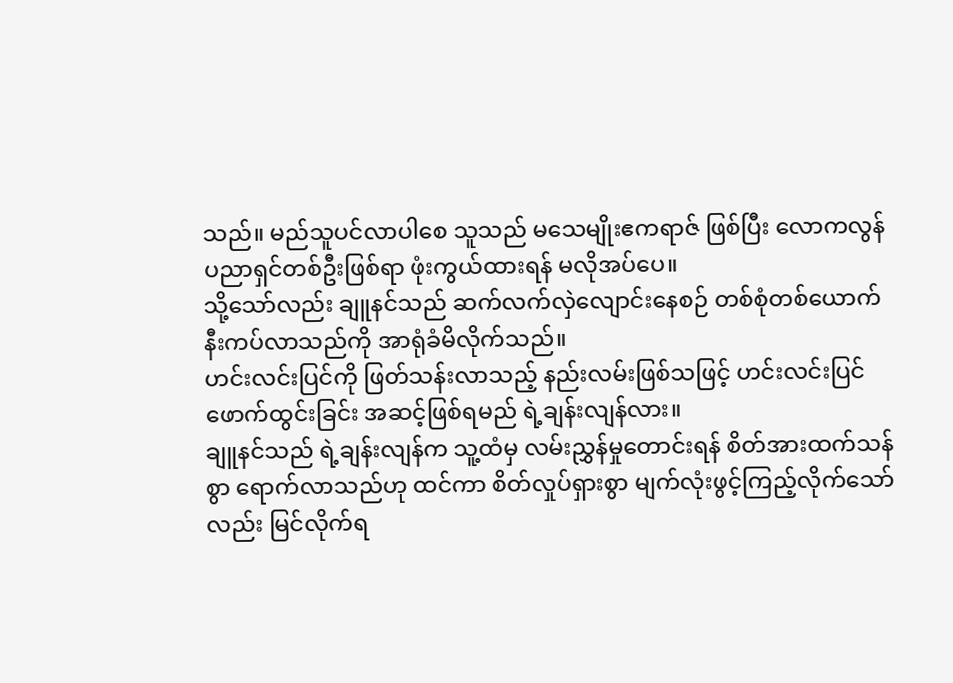သည်။ မည်သူပင်လာပါစေ သူသည် မသေမျိုးဧကရာဇ် ဖြစ်ပြီး လောကလွန်ပညာရှင်တစ်ဦးဖြစ်ရာ ဖုံးကွယ်ထားရန် မလိုအပ်ပေ။
သို့သော်လည်း ချူနင်သည် ဆက်လက်လှဲလျောင်းနေစဉ် တစ်စုံတစ်ယောက် နီးကပ်လာသည်ကို အာရုံခံမိလိုက်သည်။
ဟင်းလင်းပြင်ကို ဖြတ်သန်းလာသည့် နည်းလမ်းဖြစ်သဖြင့် ဟင်းလင်းပြင်ဖောက်ထွင်းခြင်း အဆင့်ဖြစ်ရမည် ရဲ့ချန်းလျန်လား။
ချူနင်သည် ရဲ့ချန်းလျန်က သူ့ထံမှ လမ်းညွှန်မှုတောင်းရန် စိတ်အားထက်သန်စွာ ရောက်လာသည်ဟု ထင်ကာ စိတ်လှုပ်ရှားစွာ မျက်လုံးဖွင့်ကြည့်လိုက်သော်လည်း မြင်လိုက်ရ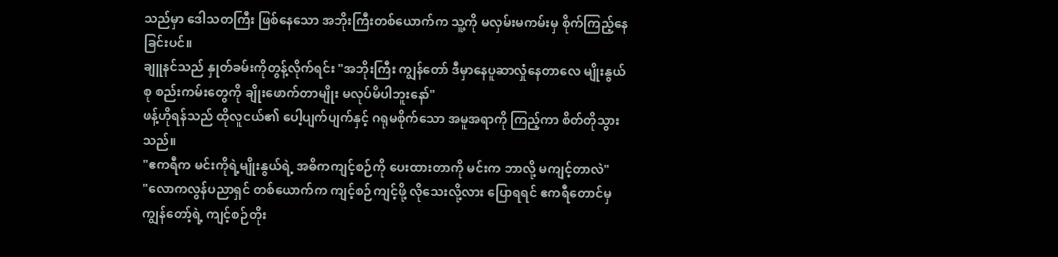သည်မှာ ဒေါသတကြီး ဖြစ်နေသော အဘိုးကြီးတစ်ယောက်က သူ့ကို မလှမ်းမကမ်းမှ စိုက်ကြည့်နေခြင်းပင်။
ချူနင်သည် နှုတ်ခမ်းကိုတွန့်လိုက်ရင်း "အဘိုးကြီး ကျွန်တော် ဒီမှာနေပူဆာလှုံနေတာလေ မျိုးနွယ်စု စည်းကမ်းတွေကို ချိုးဖောက်တာမျိုး မလုပ်မိပါဘူးနော်"
ဖန့်ဟိုရန်သည် ထိုလူငယ်၏ ပေါ့ပျက်ပျက်နှင့် ဂရုမစိုက်သော အမူအရာကို ကြည့်ကာ စိတ်တိုသွားသည်။
"ဧကရီက မင်းကိုရဲ့မျိုးနွယ်ရဲ့ အဓိကကျင့်စဉ်ကို ပေးထားတာကို မင်းက ဘာလို့ မကျင့်တာလဲ"
"လောကလွန်ပညာရှင် တစ်ယောက်က ကျင့်စဉ်ကျင့်ဖို့ လိုသေးလို့လား ပြောရရင် ဧကရီတောင်မှ ကျွန်တော့်ရဲ့ ကျင့်စဉ်တိုး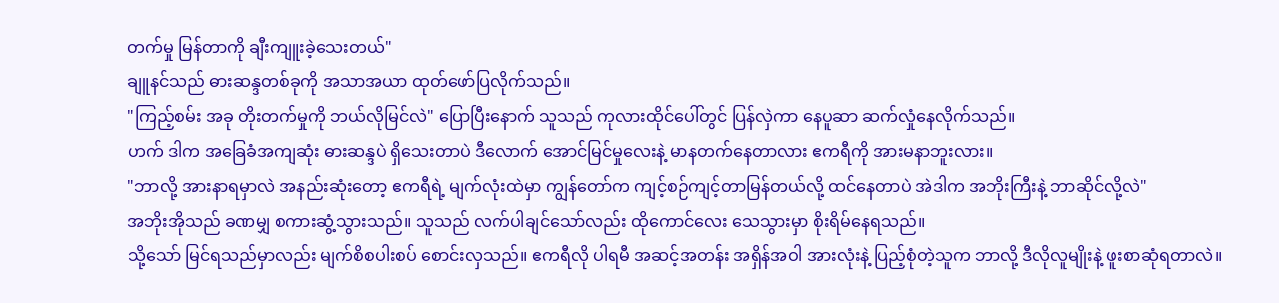တက်မှု မြန်တာကို ချီးကျူးခဲ့သေးတယ်"
ချူနင်သည် ဓားဆန္ဒတစ်ခုကို အသာအယာ ထုတ်ဖော်ပြလိုက်သည်။
"ကြည့်စမ်း အခု တိုးတက်မှုကို ဘယ်လိုမြင်လဲ" ပြောပြီးနောက် သူသည် ကုလားထိုင်ပေါ်တွင် ပြန်လှဲကာ နေပူဆာ ဆက်လှုံနေလိုက်သည်။
ဟက် ဒါက အခြေခံအကျဆုံး ဓားဆန္ဒပဲ ရှိသေးတာပဲ ဒီလောက် အောင်မြင်မှုလေးနဲ့ မာနတက်နေတာလား ဧကရီကို အားမနာဘူးလား။
"ဘာလို့ အားနာရမှာလဲ အနည်းဆုံးတော့ ဧကရီရဲ့ မျက်လုံးထဲမှာ ကျွန်တော်က ကျင့်စဉ်ကျင့်တာမြန်တယ်လို့ ထင်နေတာပဲ အဲဒါက အဘိုးကြီးနဲ့ ဘာဆိုင်လို့လဲ"
အဘိုးအိုသည် ခဏမျှ စကားဆွံ့သွားသည်။ သူသည် လက်ပါချင်သော်လည်း ထိုကောင်လေး သေသွားမှာ စိုးရိမ်နေရသည်။
သို့သော် မြင်ရသည်မှာလည်း မျက်စိစပါးစပ် စောင်းလှသည်။ ဧကရီလို ပါရမီ အဆင့်အတန်း အရှိန်အဝါ အားလုံးနဲ့ ပြည့်စုံတဲ့သူက ဘာလို့ ဒီလိုလူမျိုးနဲ့ ဖူးစာဆုံရတာလဲ။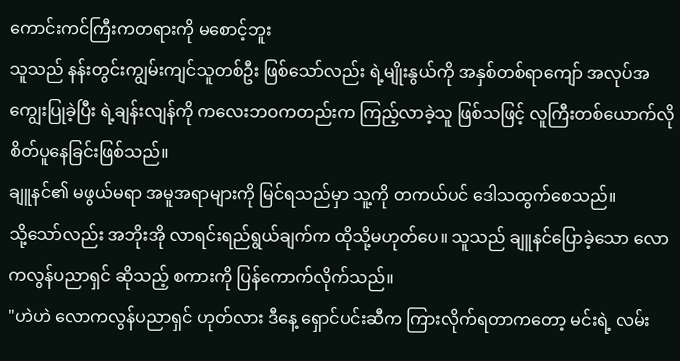ကောင်းကင်ကြီးကတရားကို မစောင့်ဘူး
သူသည် နန်းတွင်းကျွမ်းကျင်သူတစ်ဦး ဖြစ်သော်လည်း ရဲ့မျိုးနွယ်ကို အနှစ်တစ်ရာကျော် အလုပ်အကျွေးပြုခဲ့ပြီး ရဲ့ချန်းလျန်ကို ကလေးဘဝကတည်းက ကြည့်လာခဲ့သူ ဖြစ်သဖြင့် လူကြီးတစ်ယောက်လို စိတ်ပူနေခြင်းဖြစ်သည်။
ချူနင်၏ မဖွယ်မရာ အမူအရာများကို မြင်ရသည်မှာ သူ့ကို တကယ်ပင် ဒေါသထွက်စေသည်။
သို့သော်လည်း အဘိုးအို လာရင်းရည်ရွယ်ချက်က ထိုသို့မဟုတ်ပေ။ သူသည် ချူနင်ပြောခဲ့သော လောကလွန်ပညာရှင် ဆိုသည့် စကားကို ပြန်ကောက်လိုက်သည်။
"ဟဲဟဲ လောကလွန်ပညာရှင် ဟုတ်လား ဒီနေ့ ရှောင်ပင်းဆီက ကြားလိုက်ရတာကတော့ မင်းရဲ့ လမ်း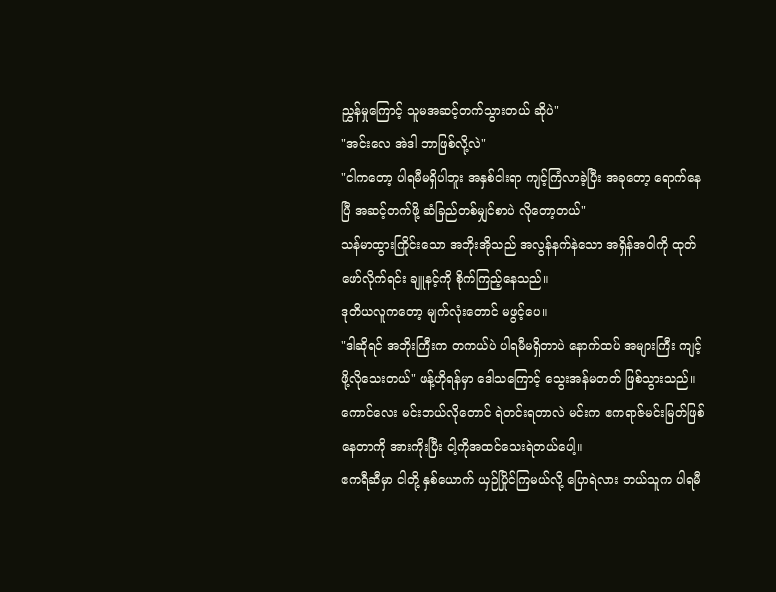ညွှန်မှုကြောင့် သူမအဆင့်တက်သွားတယ် ဆိုပဲ"
"အင်းလေ အဲဒါ ဘာဖြစ်လို့လဲ"
"ငါကတော့ ပါရမီမရှိပါဘူး အနှစ်ငါးရာ ကျင့်ကြံလာခဲ့ပြီး အခုတော့ ရောက်နေပြီ အဆင့်တက်ဖို့ ဆံခြည်တစ်မျှင်စာပဲ လိုတော့တယ်"
သန်မာထွားကြိုင်းသော အဘိုးအိုသည် အလွန်နက်နဲသော အရှိန်အဝါကို ထုတ်ဖော်လိုက်ရင်း ချူနင့်ကို စိုက်ကြည့်နေသည်။
ဒုတိယလူကတော့ မျက်လုံးတောင် မဖွင့်ပေ။
"ဒါဆိုရင် အဘိုးကြီးက တကယ်ပဲ ပါရမီမရှိတာပဲ နောက်ထပ် အများကြီး ကျင့်ဖို့လိုသေးတယ်" ဖန့်ဟိုရန်မှာ ဒေါသကြောင့် သွေးအန်မတတ် ဖြစ်သွားသည်။
ကောင်လေး မင်းဘယ်လိုတောင် ရဲတင်းရတာလဲ မင်းက ဧကရာဇ်မင်းမြတ်ဖြစ်နေတာကို အားကိုးပြီး ငါ့ကိုအထင်သေးရဲတယ်ပေါ့။
ဧကရီဆီမှာ ငါတို့ နှစ်ယောက် ယှဉ်ပြိုင်ကြမယ်လို့ ပြောရဲလား ဘယ်သူက ပါရမီ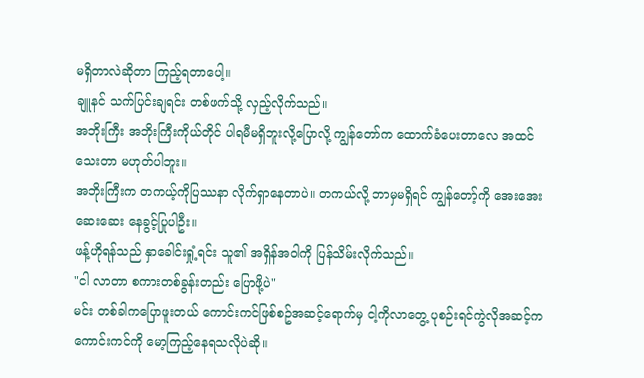မရှိတာလဲဆိုတာ ကြည့်ရတာပေါ့။
ချူနင် သက်ပြင်းချရင်း တစ်ဖက်သို့ လှည့်လိုက်သည်။
အဘိုးကြီး အဘိုးကြီးကိုယ်တိုင် ပါရမီမရှိဘူးလို့ပြောလို့ ကျွန်တော်က ထောက်ခံပေးတာလေ အထင်သေးတာ မဟုတ်ပါဘူး။
အဘိုးကြီးက တကယ့်ကိုပြဿနာ လိုက်ရှာနေတာပဲ။ တကယ်လို့ ဘာမှမရှိရင် ကျွန်တော့်ကို အေးအေးဆေးဆေး နေခွင့်ပြုပါဦး။
ဖန့်ဟိုရန်သည် နှာခေါင်းရှုံ့ရင်း သူ၏ အရှိန်အဝါကို ပြန်သိမ်းလိုက်သည်။
"ငါ လာတာ စကားတစ်ခွန်းတည်း ပြောဖို့ပဲ"
မင်း တစ်ခါကပြောဖူးတယ် ကောင်းကင်ဖြစ်စဥ်အဆင့်ရောက်မှ ငါ့ကိုလာတွေ့ ပုစဉ်းရင်ကွဲလိုအဆင့်က ကောင်းကင်ကို မော့ကြည့်နေရသလိုပဲဆို။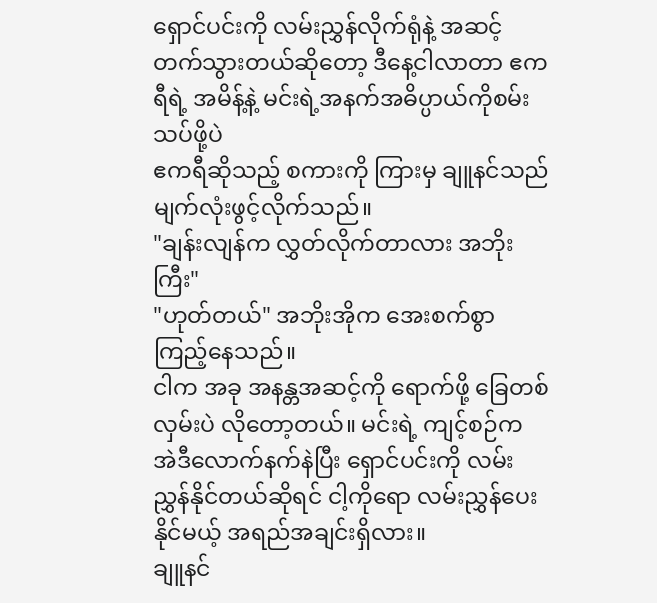ရှောင်ပင်းကို လမ်းညွှန်လိုက်ရုံနဲ့ အဆင့်တက်သွားတယ်ဆိုတော့ ဒီနေ့ငါလာတာ ဧကရီရဲ့ အမိန့်နဲ့ မင်းရဲ့အနက်အဓိပ္ပာယ်ကိုစမ်းသပ်ဖို့ပဲ
ဧကရီဆိုသည့် စကားကို ကြားမှ ချူနင်သည် မျက်လုံးဖွင့်လိုက်သည်။
"ချန်းလျန်က လွှတ်လိုက်တာလား အဘိုးကြီး"
"ဟုတ်တယ်" အဘိုးအိုက အေးစက်စွာ ကြည့်နေသည်။
ငါက အခု အနန္တအဆင့်ကို ရောက်ဖို့ ခြေတစ်လှမ်းပဲ လိုတော့တယ်။ မင်းရဲ့ ကျင့်စဉ်က အဲဒီလောက်နက်နဲပြီး ရှောင်ပင်းကို လမ်းညွှန်နိုင်တယ်ဆိုရင် ငါ့ကိုရော လမ်းညွှန်ပေးနိုင်မယ့် အရည်အချင်းရှိလား။
ချူနင်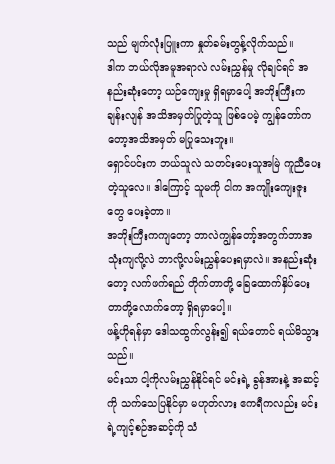သည် မျက်လုံးပြူးကာ နှုတ်ခမ်းတွန့်လိုက်သည်။
ဒါက ဘယ်လိုအမူအရာလဲ လမ်းညွှန်မှု လိုချင်ရင် အနည်းဆုံးတော့ ယဉ်ကျေးမှု ရှိရမှာပေါ့ အဘိုးကြီးက ချန်းလျန် အသိအမှတ်ပြုတဲ့သူ ဖြစ်ပေမဲ့ ကျွန်တော်ကတော့အသိအမှတ် မပြုသေးဘူး။
ရှောင်ပင်းက ဘယ်သူလဲ သတင်းပေးသူအမြဲ ကူညီပေးတဲ့သူလေ။ ဒါကြောင့် သူမကို ငါက အကျိုးကျေးဇူးတွေ ပေးခဲ့တာ။
အဘိုးကြီးကကျတော့ ဘာလဲကျွန်တော့်အတွက်ဘာအသုံးကျလို့လဲ ဘာလို့လမ်းညွှန်ပေးရမှာလဲ။ အနည်းဆုံးတော့ လက်ဖက်ရည် တိုက်တာတို့ ခြေထောက်နှိပ်ပေးတာတို့လောက်တော့ ရှိရမှာပေါ့။
ဖန့်ဟိုရန်မှာ ဒေါသထွက်လွန်း၍ ရယ်တောင် ရယ်မိသွားသည်။
မင်းသာ ငါ့ကိုလမ်းညွှန်နိုင်ရင် မင်းရဲ့ ခွန်အားနဲ့ အဆင့်ကို သက်သေပြနိုင်မှာ မဟုတ်လား ဧကရီကလည်း မင်းရဲ့ကျင့်စဉ်အဆင့်ကို သံ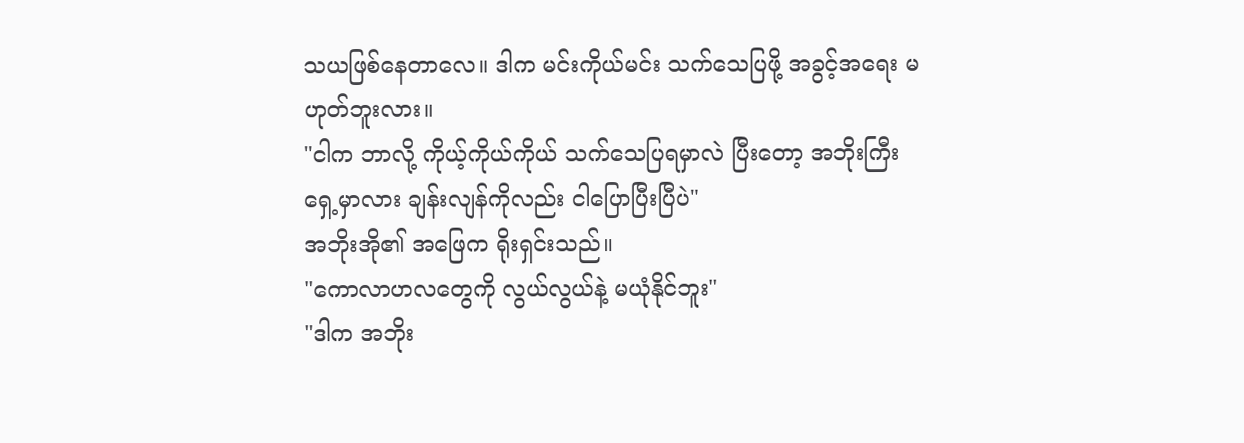သယဖြစ်နေတာလေ။ ဒါက မင်းကိုယ်မင်း သက်သေပြဖို့ အခွင့်အရေး မဟုတ်ဘူးလား။
"ငါက ဘာလို့ ကိုယ့်ကိုယ်ကိုယ် သက်သေပြရမှာလဲ ပြီးတော့ အဘိုးကြီးရှေ့မှာလား ချန်းလျန်ကိုလည်း ငါပြောပြီးပြီပဲ"
အဘိုးအို၏ အဖြေက ရိုးရှင်းသည်။
"ကောလာဟလတွေကို လွယ်လွယ်နဲ့ မယုံနိုင်ဘူး"
"ဒါက အဘိုး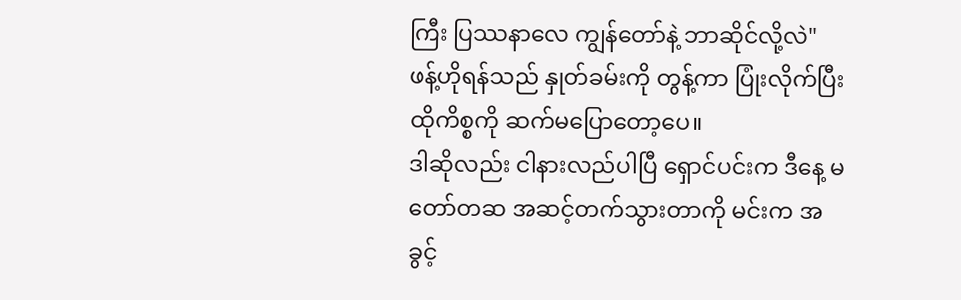ကြီး ပြဿနာလေ ကျွန်တော်နဲ့ ဘာဆိုင်လို့လဲ"
ဖန့်ဟိုရန်သည် နှုတ်ခမ်းကို တွန့်ကာ ပြုံးလိုက်ပြီး ထိုကိစ္စကို ဆက်မပြောတော့ပေ။
ဒါဆိုလည်း ငါနားလည်ပါပြီ ရှောင်ပင်းက ဒီနေ့ မတော်တဆ အဆင့်တက်သွားတာကို မင်းက အခွင့်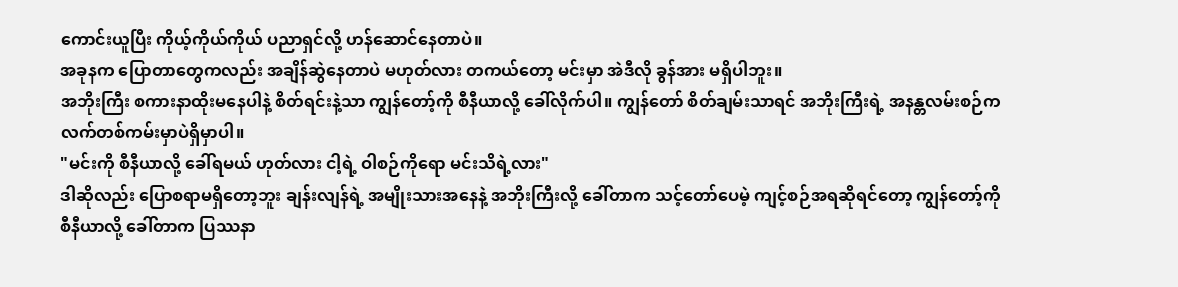ကောင်းယူပြီး ကိုယ့်ကိုယ်ကိုယ် ပညာရှင်လို့ ဟန်ဆောင်နေတာပဲ။
အခုနက ပြောတာတွေကလည်း အချိန်ဆွဲနေတာပဲ မဟုတ်လား တကယ်တော့ မင်းမှာ အဲဒီလို ခွန်အား မရှိပါဘူး။
အဘိုးကြီး စကားနာထိုးမနေပါနဲ့ စိတ်ရင်းနဲ့သာ ကျွန်တော့်ကို စီနီယာလို့ ခေါ်လိုက်ပါ။ ကျွန်တော် စိတ်ချမ်းသာရင် အဘိုးကြီးရဲ့ အနန္တလမ်းစဉ်က လက်တစ်ကမ်းမှာပဲရှိမှာပါ။
"မင်းကို စီနီယာလို့ ခေါ်ရမယ် ဟုတ်လား ငါ့ရဲ့ ဝါစဉ်ကိုရော မင်းသိရဲ့လား"
ဒါဆိုလည်း ပြောစရာမရှိတော့ဘူး ချန်းလျန်ရဲ့ အမျိုးသားအနေနဲ့ အဘိုးကြီးလို့ ခေါ်တာက သင့်တော်ပေမဲ့ ကျင့်စဉ်အရဆိုရင်တော့ ကျွန်တော့်ကို စီနီယာလို့ ခေါ်တာက ပြဿနာ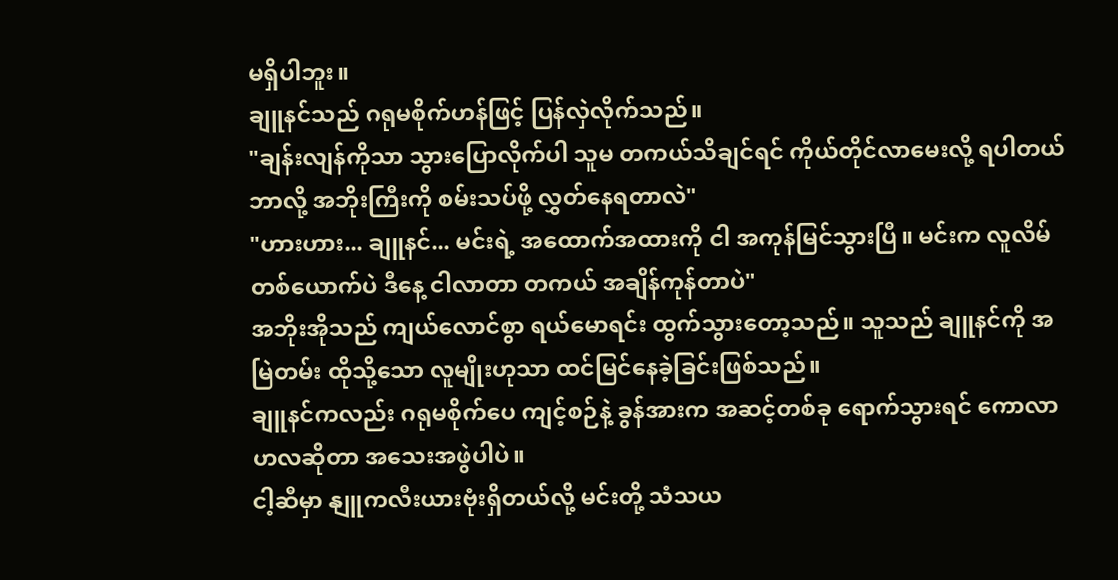မရှိပါဘူး။
ချူနင်သည် ဂရုမစိုက်ဟန်ဖြင့် ပြန်လှဲလိုက်သည်။
"ချန်းလျန်ကိုသာ သွားပြောလိုက်ပါ သူမ တကယ်သိချင်ရင် ကိုယ်တိုင်လာမေးလို့ ရပါတယ် ဘာလို့ အဘိုးကြီးကို စမ်းသပ်ဖို့ လွှတ်နေရတာလဲ"
"ဟားဟား... ချူနင်... မင်းရဲ့ အထောက်အထားကို ငါ အကုန်မြင်သွားပြီ။ မင်းက လူလိမ် တစ်ယောက်ပဲ ဒီနေ့ ငါလာတာ တကယ် အချိန်ကုန်တာပဲ"
အဘိုးအိုသည် ကျယ်လောင်စွာ ရယ်မောရင်း ထွက်သွားတော့သည်။ သူသည် ချူနင်ကို အမြဲတမ်း ထိုသို့သော လူမျိုးဟုသာ ထင်မြင်နေခဲ့ခြင်းဖြစ်သည်။
ချူနင်ကလည်း ဂရုမစိုက်ပေ ကျင့်စဉ်နဲ့ ခွန်အားက အဆင့်တစ်ခု ရောက်သွားရင် ကောလာဟလဆိုတာ အသေးအဖွဲပါပဲ။
ငါ့ဆီမှာ နျူကလီးယားဗုံးရှိတယ်လို့ မင်းတို့ သံသယ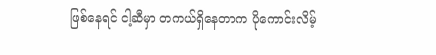ဖြစ်နေရင် ငါ့ဆီမှာ တကယ်ရှိနေတာက ပိုကောင်းလိမ့်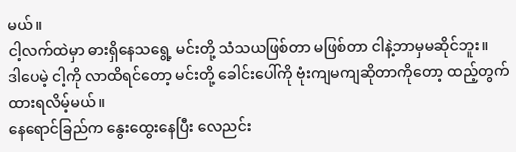မယ်။
ငါ့လက်ထဲမှာ ဓားရှိနေသရွေ့ မင်းတို့ သံသယဖြစ်တာ မဖြစ်တာ ငါနဲ့ဘာမှမဆိုင်ဘူး။
ဒါပေမဲ့ ငါ့ကို လာထိရင်တော့ မင်းတို့ ခေါင်းပေါ်ကို ဗုံးကျမကျဆိုတာကိုတော့ ထည့်တွက်ထားရလိမ့်မယ်။
နေရောင်ခြည်က နွေးထွေးနေပြီး လေညင်း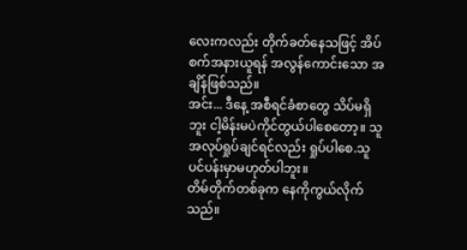လေးကလည်း တိုက်ခတ်နေသဖြင့် အိပ်စက်အနားယူရန် အလွန်ကောင်းသော အချိန်ဖြစ်သည်။
အင်း... ဒီနေ့ အစီရင်ခံစာတွေ သိပ်မရှိဘူး ငါ့မိန်းမပဲကိုင်တွယ်ပါစေတော့။ သူ အလုပ်ရှုပ်ချင်ရင်လည်း ရှုပ်ပါစေ.သူ ပင်ပန်းမှာမဟုတ်ပါဘူး။
တိမ်တိုက်တစ်ခုက နေကိုကွယ်လိုက်သည်။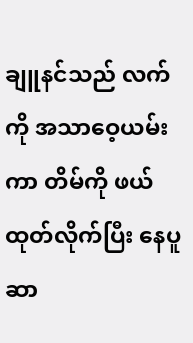ချူနင်သည် လက်ကို အသာဝေ့ယမ်းကာ တိမ်ကို ဖယ်ထုတ်လိုက်ပြီး နေပူဆာ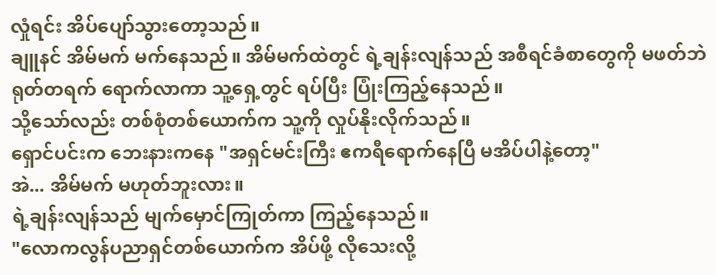လှုံရင်း အိပ်ပျော်သွားတော့သည်။
ချူနင် အိမ်မက် မက်နေသည်။ အိမ်မက်ထဲတွင် ရဲ့ချန်းလျန်သည် အစီရင်ခံစာတွေကို မဖတ်ဘဲ ရုတ်တရက် ရောက်လာကာ သူ့ရှေ့တွင် ရပ်ပြီး ပြုံးကြည့်နေသည်။
သို့သော်လည်း တစ်စုံတစ်ယောက်က သူ့ကို လှုပ်နိုးလိုက်သည်။
ရှောင်ပင်းက ဘေးနားကနေ "အရှင်မင်းကြီး ဧကရီရောက်နေပြီ မအိပ်ပါနဲ့တော့"
အဲ... အိမ်မက် မဟုတ်ဘူးလား။
ရဲ့ချန်းလျန်သည် မျက်မှောင်ကြုတ်ကာ ကြည့်နေသည်။
"လောကလွန်ပညာရှင်တစ်ယောက်က အိပ်ဖို့ လိုသေးလို့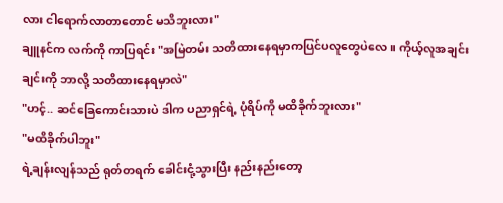လား ငါရောက်လာတာတောင် မသိဘူးလား"
ချူနင်က လက်ကို ကာပြရင်း "အမြဲတမ်း သတိထားနေရမှာကပြင်ပလူတွေပဲလေ။ ကိုယ့်လူအချင်းချင်းကို ဘာလို့ သတိထားနေရမှာလဲ"
"ဟင့်.. ဆင်ခြေကောင်းသားပဲ ဒါက ပညာရှင်ရဲ့ ပုံရိပ်ကို မထိခိုက်ဘူးလား"
"မထိခိုက်ပါဘူး"
ရဲ့ချန်းလျန်သည် ရုတ်တရက် ခေါင်းငုံ့သွားပြီး နည်းနည်းတော့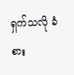ရှက်သလို ခံစား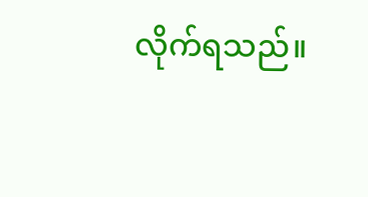လိုက်ရသည်။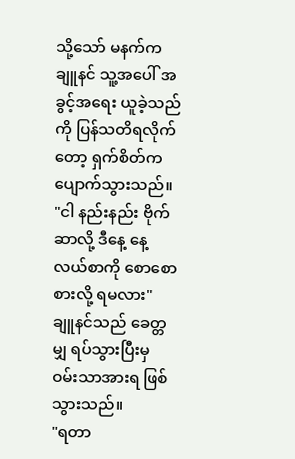သို့သော် မနက်က ချူနင် သူ့အပေါ် အခွင့်အရေး ယူခဲ့သည်ကို ပြန်သတိရလိုက်တော့ ရှက်စိတ်က ပျောက်သွားသည်။
"ငါ နည်းနည်း ဗိုက်ဆာလို့ ဒီနေ့ နေ့လယ်စာကို စောစော စားလို့ ရမလား"
ချူနင်သည် ခေတ္တမျှ ရပ်သွားပြီးမှ ဝမ်းသာအားရ ဖြစ်သွားသည်။
"ရတာ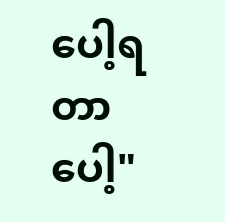ပေါ့ရတာပေါ့"